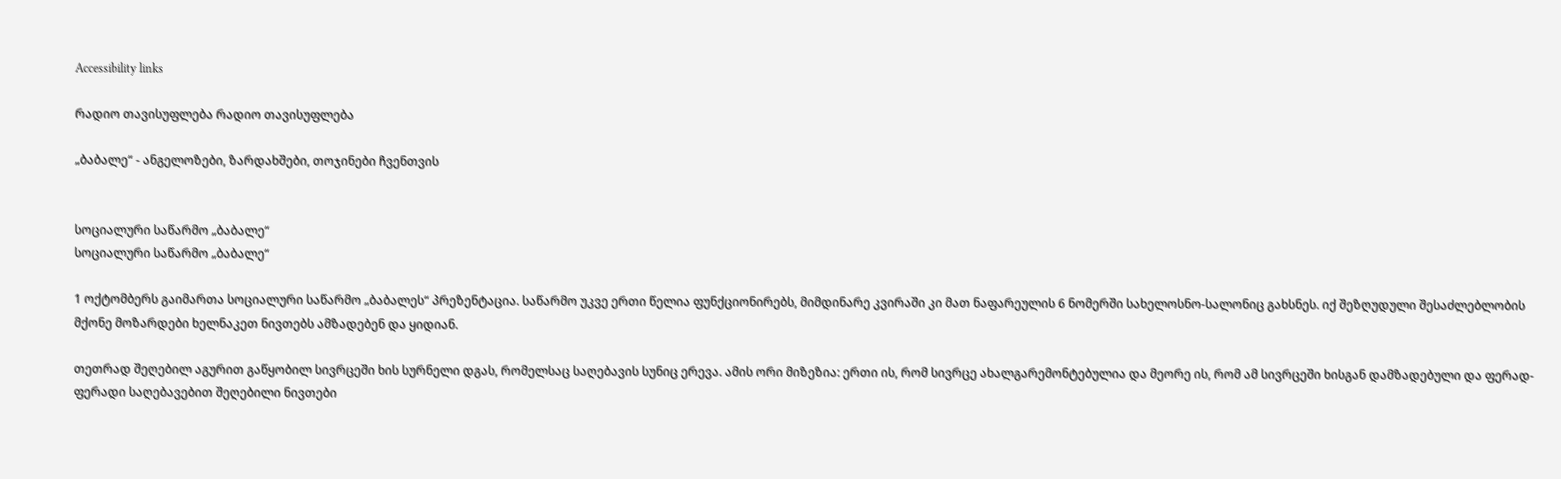Accessibility links

რადიო თავისუფლება რადიო თავისუფლება

„ბაბალე“ - ანგელოზები, ზარდახშები, თოჯინები ჩვენთვის


სოციალური საწარმო „ბაბალე“
სოციალური საწარმო „ბაბალე“

1 ოქტომბერს გაიმართა სოციალური საწარმო „ბაბალეს“ პრეზენტაცია. საწარმო უკვე ერთი წელია ფუნქციონირებს, მიმდინარე კვირაში კი მათ ნაფარეულის 6 ნომერში სახელოსნო-სალონიც გახსნეს. იქ შეზღუდული შესაძლებლობის მქონე მოზარდები ხელნაკეთ ნივთებს ამზადებენ და ყიდიან.

თეთრად შეღებილ აგურით გაწყობილ სივრცეში ხის სურნელი დგას, რომელსაც საღებავის სუნიც ერევა. ამის ორი მიზეზია: ერთი ის, რომ სივრცე ახალგარემონტებულია და მეორე ის, რომ ამ სივრცეში ხისგან დამზადებული და ფერად-ფერადი საღებავებით შეღებილი ნივთები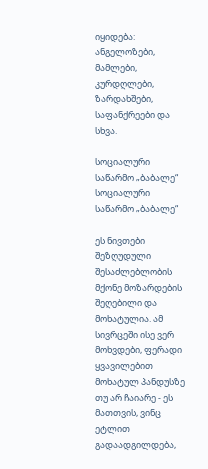იყიდება: ანგელოზები, მამლები, კურდღლები, ზარდახშები, საფანქრეები და სხვა.

სოციალური საწარმო „ბაბალე“
სოციალური საწარმო „ბაბალე“

ეს ნივთები შეზღუდული შესაძლებლობის მქონე მოზარდების შეღებილი და მოხატულია. ამ სივრცეში ისე ვერ მოხვდები, ფერადი ყვავილებით მოხატულ პანდუსზე თუ არ ჩაიარე - ეს მათთვის, ვინც ეტლით გადაადგილდება,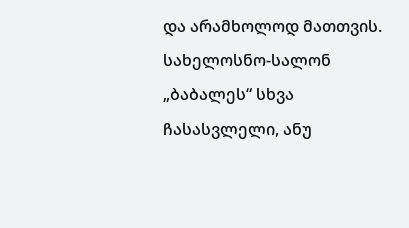და არამხოლოდ მათთვის. სახელოსნო-სალონ „ბაბალეს“ სხვა ჩასასვლელი, ანუ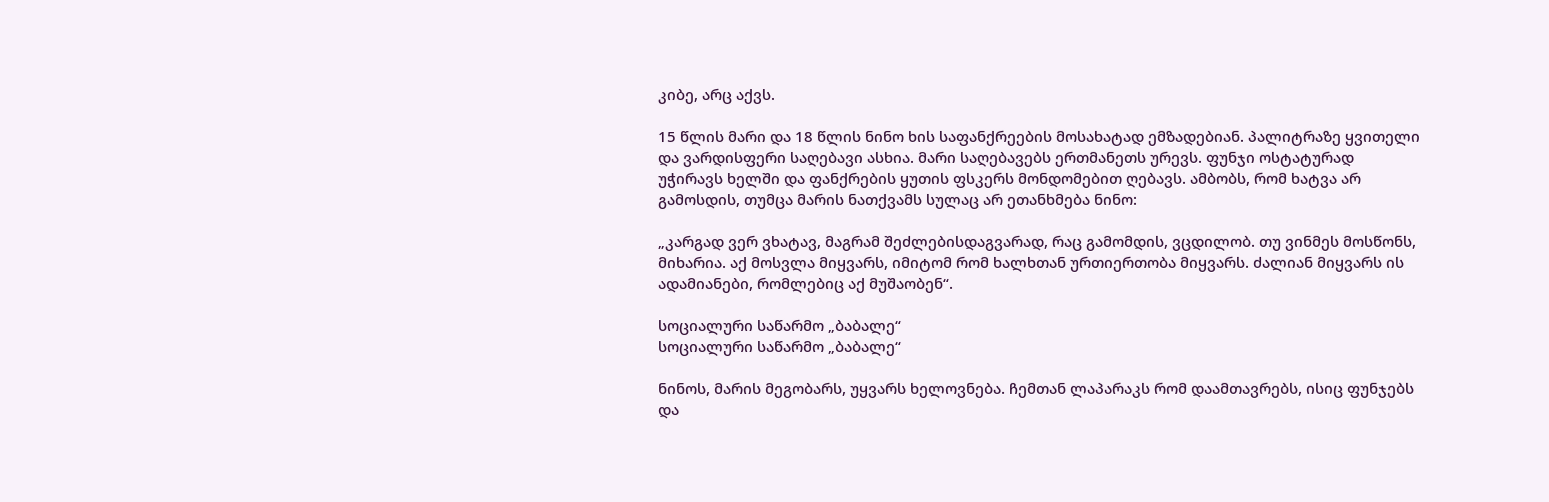კიბე, არც აქვს.

15 წლის მარი და 18 წლის ნინო ხის საფანქრეების მოსახატად ემზადებიან. პალიტრაზე ყვითელი და ვარდისფერი საღებავი ასხია. მარი საღებავებს ერთმანეთს ურევს. ფუნჯი ოსტატურად უჭირავს ხელში და ფანქრების ყუთის ფსკერს მონდომებით ღებავს. ამბობს, რომ ხატვა არ გამოსდის, თუმცა მარის ნათქვამს სულაც არ ეთანხმება ნინო:

„კარგად ვერ ვხატავ, მაგრამ შეძლებისდაგვარად, რაც გამომდის, ვცდილობ. თუ ვინმეს მოსწონს, მიხარია. აქ მოსვლა მიყვარს, იმიტომ რომ ხალხთან ურთიერთობა მიყვარს. ძალიან მიყვარს ის ადამიანები, რომლებიც აქ მუშაობენ“.

სოციალური საწარმო „ბაბალე“
სოციალური საწარმო „ბაბალე“

ნინოს, მარის მეგობარს, უყვარს ხელოვნება. ჩემთან ლაპარაკს რომ დაამთავრებს, ისიც ფუნჯებს და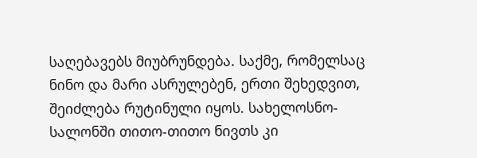საღებავებს მიუბრუნდება. საქმე, რომელსაც ნინო და მარი ასრულებენ, ერთი შეხედვით, შეიძლება რუტინული იყოს. სახელოსნო-სალონში თითო-თითო ნივთს კი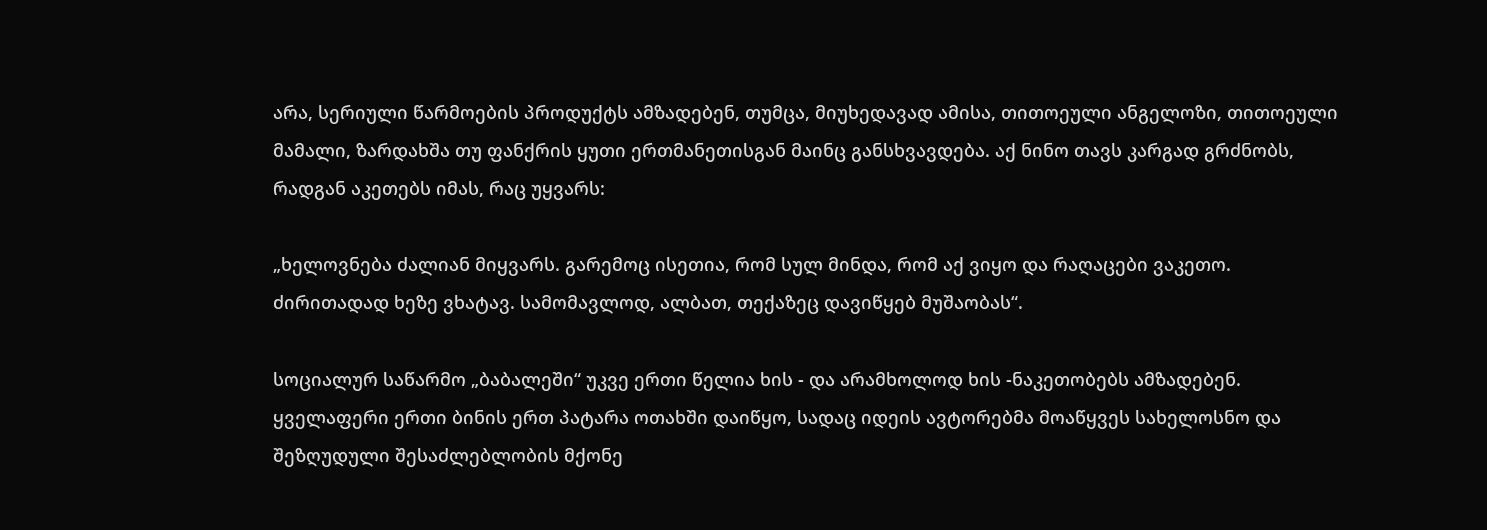არა, სერიული წარმოების პროდუქტს ამზადებენ, თუმცა, მიუხედავად ამისა, თითოეული ანგელოზი, თითოეული მამალი, ზარდახშა თუ ფანქრის ყუთი ერთმანეთისგან მაინც განსხვავდება. აქ ნინო თავს კარგად გრძნობს, რადგან აკეთებს იმას, რაც უყვარს:

„ხელოვნება ძალიან მიყვარს. გარემოც ისეთია, რომ სულ მინდა, რომ აქ ვიყო და რაღაცები ვაკეთო. ძირითადად ხეზე ვხატავ. სამომავლოდ, ალბათ, თექაზეც დავიწყებ მუშაობას“.

სოციალურ საწარმო „ბაბალეში“ უკვე ერთი წელია ხის - და არამხოლოდ ხის -ნაკეთობებს ამზადებენ. ყველაფერი ერთი ბინის ერთ პატარა ოთახში დაიწყო, სადაც იდეის ავტორებმა მოაწყვეს სახელოსნო და შეზღუდული შესაძლებლობის მქონე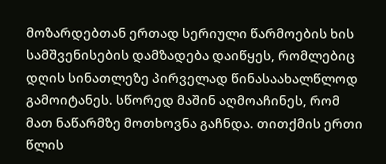მოზარდებთან ერთად სერიული წარმოების ხის სამშვენისების დამზადება დაიწყეს, რომლებიც დღის სინათლეზე პირველად წინასაახალწლოდ გამოიტანეს. სწორედ მაშინ აღმოაჩინეს, რომ მათ ნაწარმზე მოთხოვნა გაჩნდა. თითქმის ერთი წლის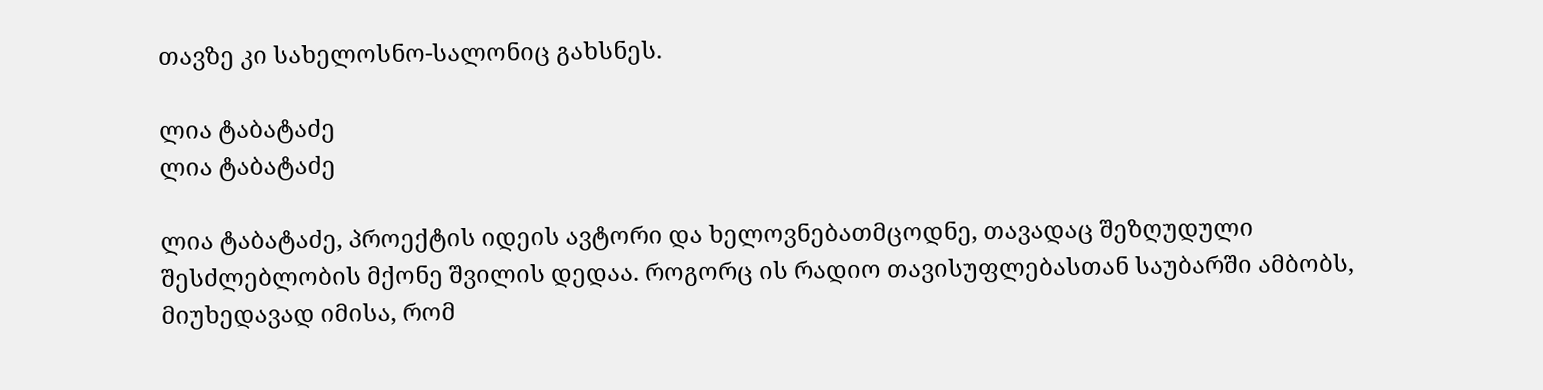თავზე კი სახელოსნო-სალონიც გახსნეს.

ლია ტაბატაძე
ლია ტაბატაძე

ლია ტაბატაძე, პროექტის იდეის ავტორი და ხელოვნებათმცოდნე, თავადაც შეზღუდული შესძლებლობის მქონე შვილის დედაა. როგორც ის რადიო თავისუფლებასთან საუბარში ამბობს, მიუხედავად იმისა, რომ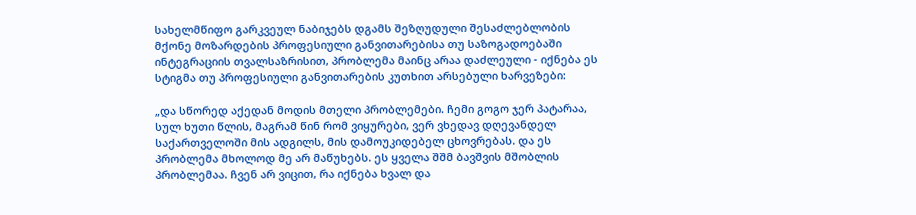სახელმწიფო გარკვეულ ნაბიჯებს დგამს შეზღუდული შესაძლებლობის მქონე მოზარდების პროფესიული განვითარებისა თუ საზოგადოებაში ინტეგრაციის თვალსაზრისით, პრობლემა მაინც არაა დაძლეული - იქნება ეს სტიგმა თუ პროფესიული განვითარების კუთხით არსებული ხარვეზები:

„და სწორედ აქედან მოდის მთელი პრობლემები. ჩემი გოგო ჯერ პატარაა, სულ ხუთი წლის, მაგრამ წინ რომ ვიყურები, ვერ ვხედავ დღევანდელ საქართველოში მის ადგილს, მის დამოუკიდებელ ცხოვრებას. და ეს პრობლემა მხოლოდ მე არ მაწუხებს. ეს ყველა შშმ ბავშვის მშობლის პრობლემაა. ჩვენ არ ვიცით, რა იქნება ხვალ და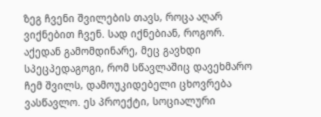ზეგ ჩვენი შვილების თავს, როცა აღარ ვიქნებით ჩვენ. სად იქნებიან, როგორ. აქედან გამომდინარე, მეც გავხდი სპეცპედაგოგი, რომ სწავლაშიც დავეხმარო ჩემ შვილს, დამოუკიდებელი ცხოვრება ვასწავლო. ეს პროექტი, სოციალური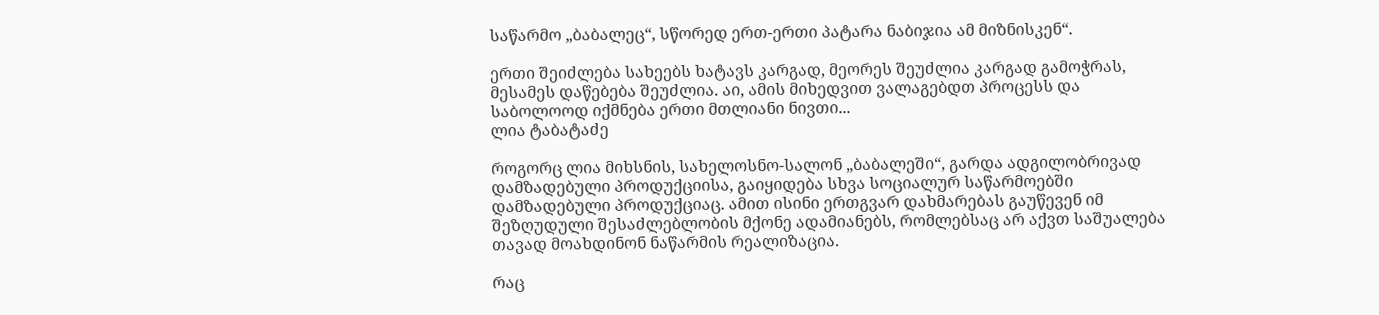საწარმო „ბაბალეც“, სწორედ ერთ-ერთი პატარა ნაბიჯია ამ მიზნისკენ“.

ერთი შეიძლება სახეებს ხატავს კარგად, მეორეს შეუძლია კარგად გამოჭრას, მესამეს დაწებება შეუძლია. აი, ამის მიხედვით ვალაგებდთ პროცესს და საბოლოოდ იქმნება ერთი მთლიანი ნივთი...
ლია ტაბატაძე

როგორც ლია მიხსნის, სახელოსნო-სალონ „ბაბალეში“, გარდა ადგილობრივად დამზადებული პროდუქციისა, გაიყიდება სხვა სოციალურ საწარმოებში დამზადებული პროდუქციაც. ამით ისინი ერთგვარ დახმარებას გაუწევენ იმ შეზღუდული შესაძლებლობის მქონე ადამიანებს, რომლებსაც არ აქვთ საშუალება თავად მოახდინონ ნაწარმის რეალიზაცია.

რაც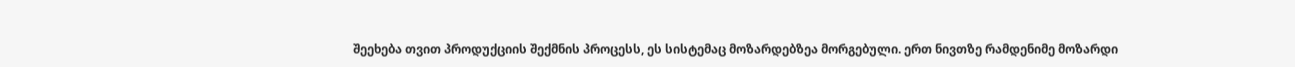შეეხება თვით პროდუქციის შექმნის პროცესს, ეს სისტემაც მოზარდებზეა მორგებული. ერთ ნივთზე რამდენიმე მოზარდი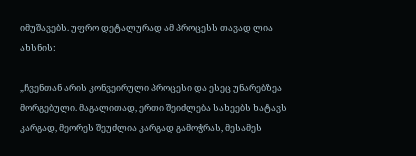იმუშავებს. უფრო დეტალურად ამ პროცესს თავად ლია ახსნის:

„ჩვენთან არის კონვეირული პროცესი და ესეც უნარებზეა მორგებული. მაგალითად, ერთი შეიძლება სახეებს ხატავს კარგად, მეორეს შეუძლია კარგად გამოჭრას, მესამეს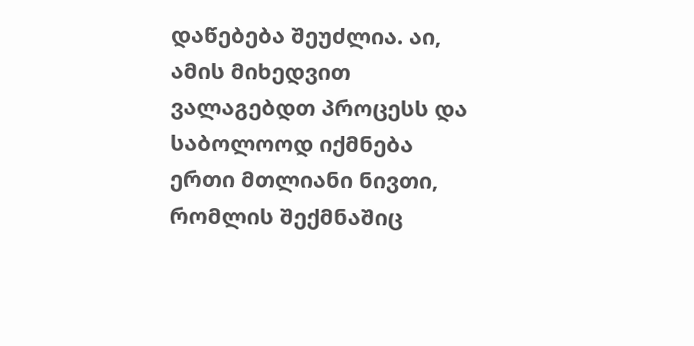დაწებება შეუძლია. აი, ამის მიხედვით ვალაგებდთ პროცესს და საბოლოოდ იქმნება ერთი მთლიანი ნივთი, რომლის შექმნაშიც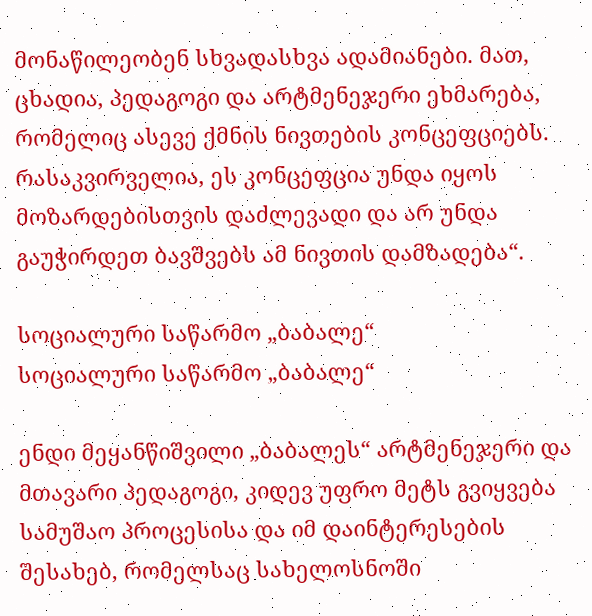მონაწილეობენ სხვადასხვა ადამიანები. მათ, ცხადია, პედაგოგი და არტმენეჯერი ეხმარება, რომელიც ასევე ქმნის ნივთების კონცეფციებს. რასაკვირველია, ეს კონცეფცია უნდა იყოს მოზარდებისთვის დაძლევადი და არ უნდა გაუჭირდეთ ბავშვებს ამ ნივთის დამზადება“.

სოციალური საწარმო „ბაბალე“
სოციალური საწარმო „ბაბალე“

ენდი მეყანწიშვილი „ბაბალეს“ არტმენეჯერი და მთავარი პედაგოგი, კიდევ უფრო მეტს გვიყვება სამუშაო პროცესისა და იმ დაინტერესების შესახებ, რომელსაც სახელოსნოში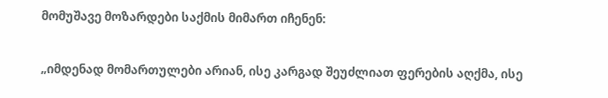მომუშავე მოზარდები საქმის მიმართ იჩენენ:

„იმდენად მომართულები არიან, ისე კარგად შეუძლიათ ფერების აღქმა, ისე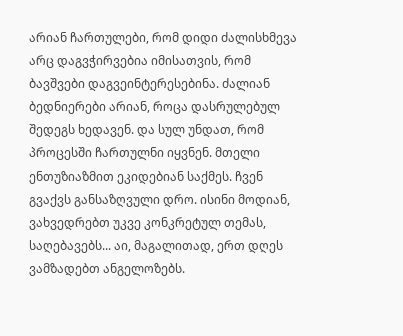არიან ჩართულები, რომ დიდი ძალისხმევა არც დაგვჭირვებია იმისათვის, რომ ბავშვები დაგვეინტერესებინა. ძალიან ბედნიერები არიან, როცა დასრულებულ შედეგს ხედავენ. და სულ უნდათ, რომ პროცესში ჩართულნი იყვნენ. მთელი ენთუზიაზმით ეკიდებიან საქმეს. ჩვენ გვაქვს განსაზღვული დრო. ისინი მოდიან, ვახვედრებთ უკვე კონკრეტულ თემას, საღებავებს... აი, მაგალითად, ერთ დღეს ვამზადებთ ანგელოზებს.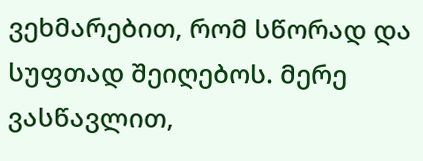ვეხმარებით, რომ სწორად და სუფთად შეიღებოს. მერე ვასწავლით,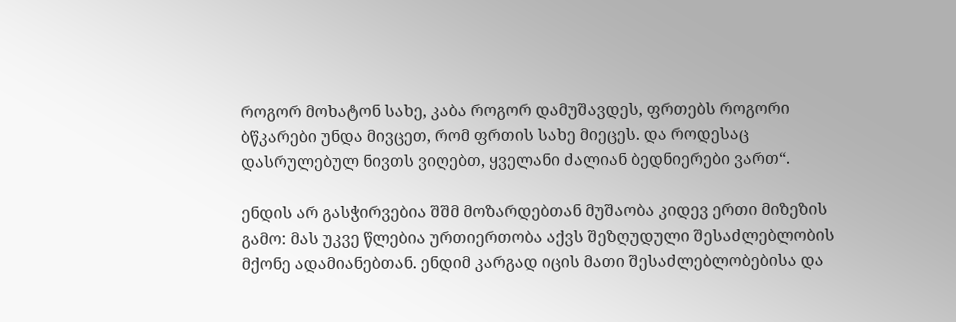როგორ მოხატონ სახე, კაბა როგორ დამუშავდეს, ფრთებს როგორი ბწკარები უნდა მივცეთ, რომ ფრთის სახე მიეცეს. და როდესაც დასრულებულ ნივთს ვიღებთ, ყველანი ძალიან ბედნიერები ვართ“.

ენდის არ გასჭირვებია შშმ მოზარდებთან მუშაობა კიდევ ერთი მიზეზის გამო: მას უკვე წლებია ურთიერთობა აქვს შეზღუდული შესაძლებლობის მქონე ადამიანებთან. ენდიმ კარგად იცის მათი შესაძლებლობებისა და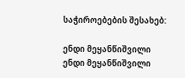საჭიროებების შესახებ:

ენდი მეყანწიშვილი
ენდი მეყანწიშვილი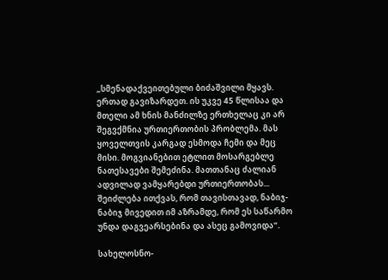„სმენადაქვეითებული ბიძაშვილი მყავს. ერთად გავიზარდეთ. ის უკვე 45 წლისაა და მთელი ამ ხნის მანძილზე ერთხელაც კი არ შეგვქმნია ურთიერთობის პრობლემა. მას ყოველთვის კარგად ესმოდა ჩემი და მეც მისი. მოგვიანებით ეტლით მოსარგებლე ნათესავები შემეძინა. მათთანაც ძალიან ადვილად ვამყარებდი ურთიერთობას... შეიძლება ითქვას, რომ თავისთავად, ნაბიჯ-ნაბიჯ მივედით იმ აზრამდე, რომ ეს საწარმო უნდა დაგვეარსებინა და ასეც გამოვიდა“.

სახელოსნო-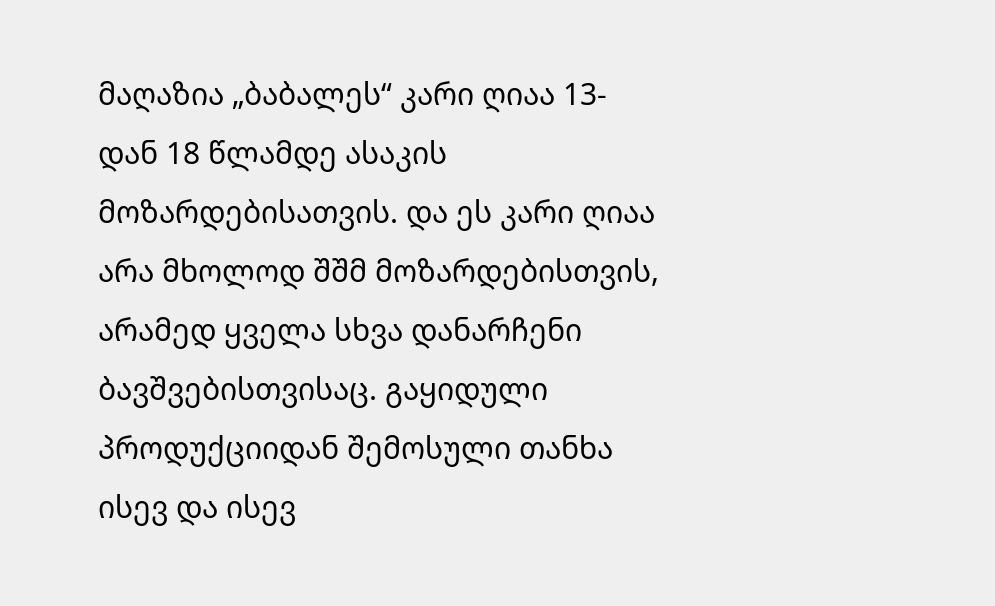მაღაზია „ბაბალეს“ კარი ღიაა 13-დან 18 წლამდე ასაკის მოზარდებისათვის. და ეს კარი ღიაა არა მხოლოდ შშმ მოზარდებისთვის, არამედ ყველა სხვა დანარჩენი ბავშვებისთვისაც. გაყიდული პროდუქციიდან შემოსული თანხა ისევ და ისევ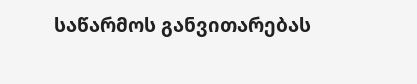საწარმოს განვითარებას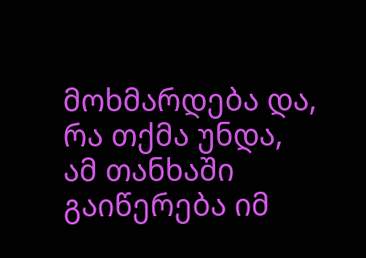მოხმარდება და, რა თქმა უნდა, ამ თანხაში გაიწერება იმ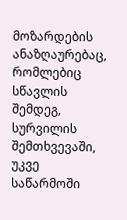მოზარდების ანაზღაურებაც, რომლებიც სწავლის შემდეგ, სურვილის შემთხვევაში, უკვე საწარმოში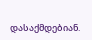დასაქმდებიან.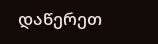დაწერეთ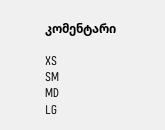კომენტარი

XS
SM
MD
LG